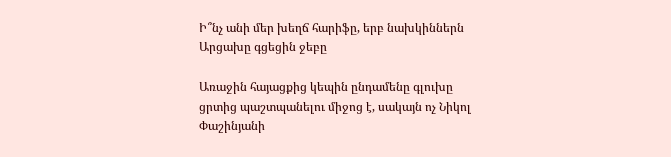Ի՞նչ անի մեր խեղճ հարիֆը, երբ նախկիններն Արցախը գցեցին ջեբը

Առաջին հայացքից կեպին ընդամենը գլուխը ցրտից պաշտպանելու միջոց է, սակայն ոչ Նիկոլ Փաշինյանի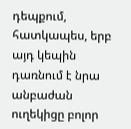դեպքում, հատկապես, երբ այդ կեպին դառնում է նրա անբաժան ուղեկիցը բոլոր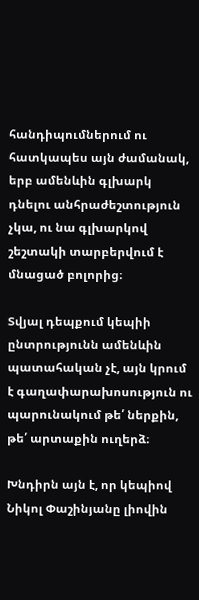հանդիպումներում ու հատկապես այն ժամանակ, երբ ամենևին գլխարկ դնելու անհրաժեշտություն չկա, ու նա գլխարկով շեշտակի տարբերվում է մնացած բոլորից։

Տվյալ դեպքում կեպիի ընտրությունն ամենևին պատահական չէ, այն կրում է գաղափարախոսություն ու պարունակում թե՛ ներքին, թե՛ արտաքին ուղերձ։

Խնդիրն այն է, որ կեպիով Նիկոլ Փաշինյանը լիովին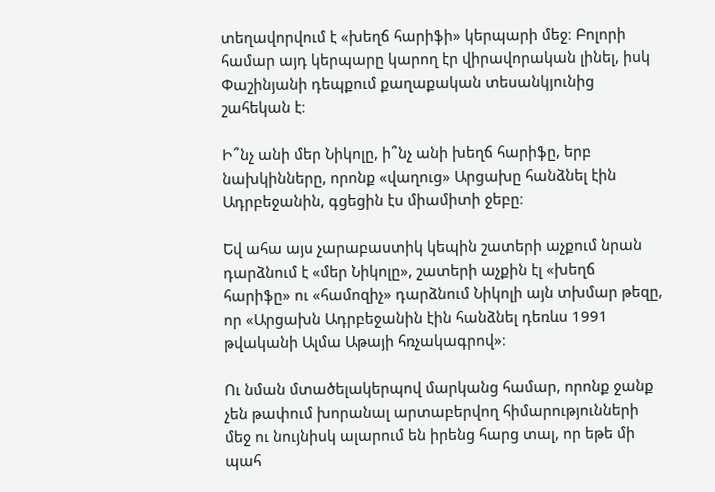տեղավորվում է «խեղճ հարիֆի» կերպարի մեջ։ Բոլորի համար այդ կերպարը կարող էր վիրավորական լինել, իսկ Փաշինյանի դեպքում քաղաքական տեսանկյունից շահեկան է։

Ի՞նչ անի մեր Նիկոլը, ի՞նչ անի խեղճ հարիֆը, երբ նախկինները, որոնք «վաղուց» Արցախը հանձնել էին Ադրբեջանին, գցեցին էս միամիտի ջեբը։

Եվ ահա այս չարաբաստիկ կեպին շատերի աչքում նրան դարձնում է «մեր Նիկոլը», շատերի աչքին էլ «խեղճ հարիֆը» ու «համոզիչ» դարձնում Նիկոլի այն տխմար թեզը, որ «Արցախն Ադրբեջանին էին հանձնել դեռևս 1991 թվականի Ալմա Աթայի հռչակագրով»։

Ու նման մտածելակերպով մարկանց համար, որոնք ջանք չեն թափում խորանալ արտաբերվող հիմարությունների մեջ ու նույնիսկ ալարում են իրենց հարց տալ, որ եթե մի պահ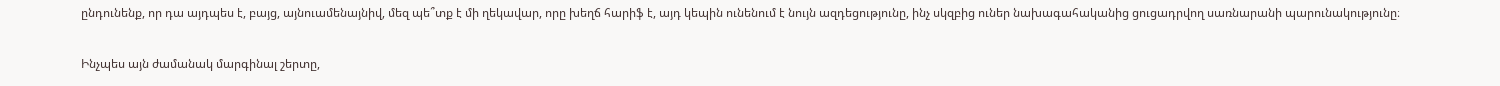ընդունենք, որ դա այդպես է, բայց, այնուամենայնիվ, մեզ պե՞տք է մի ղեկավար, որը խեղճ հարիֆ է, այդ կեպին ունենում է նույն ազդեցությունը, ինչ սկզբից ուներ նախագահականից ցուցադրվող սառնարանի պարունակությունը։

Ինչպես այն ժամանակ մարգինալ շերտը,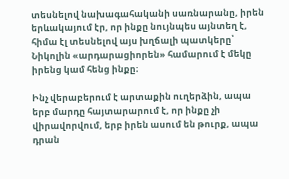տեսնելով նախագահականի սառնարանը, իրեն երևակայում էր, որ ինքը նույնպես այնտեղ է, հիմա էլ տեսնելով այս խղճալի պատկերը՝ Նիկոլին «արդարացիորեն» համարում է մեկը իրենց կամ հենց ինքը։

Ինչ վերաբերում է արտաքին ուղերձին, ապա երբ մարդը հայտարարում է, որ ինքը չի վիրավորվում, երբ իրեն ասում են թուրք, ապա դրան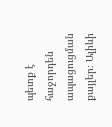պետք է հաջորդեն ապացուցման քայլեր։ Ալիևի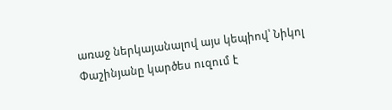առաջ ներկայանալով այս կեպիով՝ Նիկոլ Փաշինյանը կարծես ուզում է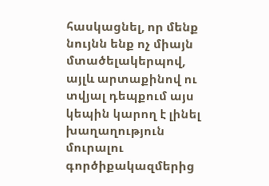հասկացնել, որ մենք նույնն ենք ոչ միայն մտածելակերպով, այլև արտաքինով ու տվյալ դեպքում այս կեպին կարող է լինել խաղաղություն մուրալու գործիքակազմերից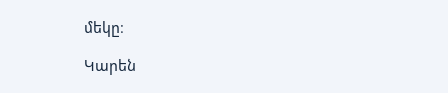մեկը։

Կարեն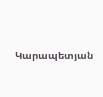Կարապետյան